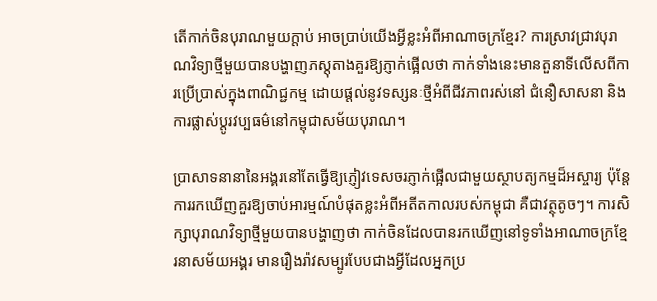តើកាក់ចិនបុរាណមួយក្តាប់ អាចប្រាប់យើងអ្វីខ្លះអំពីអាណាចក្រខ្មែរ? ការស្រាវជ្រាវបុរាណវិទ្យាថ្មីមួយបានបង្ហាញភស្តុតាងគួរឱ្យភ្ញាក់ផ្អើលថា កាក់ទាំងនេះមានតួនាទីលើសពីការប្រើប្រាស់ក្នុងពាណិជ្ជកម្ម ដោយផ្តល់នូវទស្សនៈថ្មីអំពីជីវភាពរស់នៅ ជំនឿសាសនា និងការផ្លាស់ប្តូរវប្បធម៌នៅកម្ពុជាសម័យបុរាណ។

ប្រាសាទនានានៃអង្គរនៅតែធ្វើឱ្យភ្ញៀវទេសចរភ្ញាក់ផ្អើលជាមួយស្ថាបត្យកម្មដ៏អស្ចារ្យ ប៉ុន្តែការរកឃើញគួរឱ្យចាប់អារម្មណ៍បំផុតខ្លះអំពីអតីតកាលរបស់កម្ពុជា គឺជាវត្ថុតូចៗ។ ការសិក្សាបុរាណវិទ្យាថ្មីមួយបានបង្ហាញថា កាក់ចិនដែលបានរកឃើញនៅទូទាំងអាណាចក្រខ្មែរនាសម័យអង្គរ មានរឿងរ៉ាវសម្បូរបែបជាងអ្វីដែលអ្នកប្រ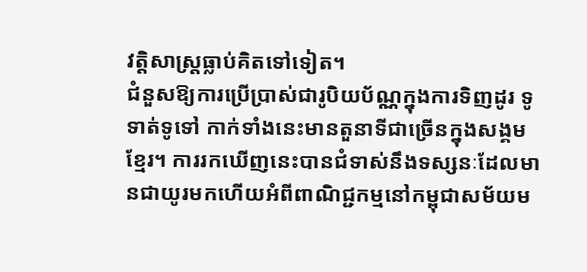វត្តិសាស្ត្រធ្លាប់គិតទៅទៀត។
ជំនួសឱ្យការប្រើប្រាស់ជារូបិយប័ណ្ណក្នុងការទិញដូរ ទូទាត់ទូទៅ កាក់ទាំងនេះមានតួនាទីជាច្រើនក្នុងសង្គមខ្មែរ។ ការរកឃើញនេះបានជំទាស់នឹងទស្សនៈដែលមានជាយូរមកហើយអំពីពាណិជ្ជកម្មនៅកម្ពុជាសម័យម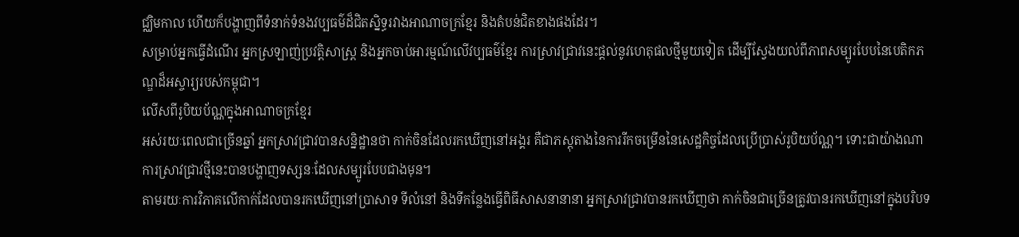ជ្ឈិមកាល ហើយក៏បង្ហាញពីទំនាក់ទំនងវប្បធម៌ដ៏ជិតស្និទ្ធរវាងអាណាចក្រខ្មែរ និងតំបន់ជិតខាងផងដែរ។
សម្រាប់អ្នកធ្វើដំណើរ អ្នកស្រឡាញ់ប្រវត្តិសាស្ត្រ និងអ្នកចាប់អារម្មណ៍លើវប្បធម៌ខ្មែរ ការស្រាវជ្រាវនេះផ្តល់នូវហេតុផលថ្មីមួយទៀត ដើម្បីស្វែងយល់ពីភាពសម្បូរបែបនៃបេតិកភណ្ឌដ៏អស្ចារ្យរបស់កម្ពុជា។
លើសពីរូបិយប័ណ្ណក្នុងអាណាចក្រខ្មែរ
អស់រយៈពេលជាច្រើនឆ្នាំ អ្នកស្រាវជ្រាវបានសន្និដ្ឋានថា កាក់ចិនដែលរកឃើញនៅអង្គរ គឺជាភស្តុតាងនៃការរីកចម្រើននៃសេដ្ឋកិច្ចដែលប្រើប្រាស់រូបិយប័ណ្ណ។ ទោះជាយ៉ាងណា ការស្រាវជ្រាវថ្មីនេះបានបង្ហាញទស្សនៈដែលសម្បូរបែបជាងមុន។
តាមរយៈការវិភាគលើកាក់ដែលបានរកឃើញនៅប្រាសាទ ទីលំនៅ និងទីកន្លែងធ្វើពិធីសាសនានានា អ្នកស្រាវជ្រាវបានរកឃើញថា កាក់ចិនជាច្រើនត្រូវបានរកឃើញនៅក្នុងបរិបទ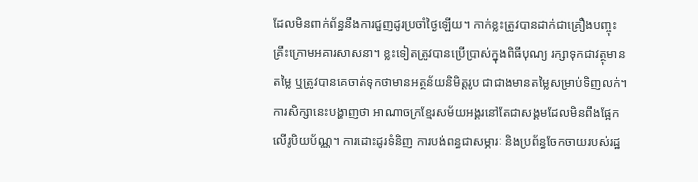ដែលមិនពាក់ព័ន្ធនឹងការជួញដូរប្រចាំថ្ងៃឡើយ។ កាក់ខ្លះត្រូវបានដាក់ជាគ្រឿងបញ្ចុះគ្រឹះក្រោមអគារសាសនា។ ខ្លះទៀតត្រូវបានប្រើប្រាស់ក្នុងពិធីបុណ្យ រក្សាទុកជាវត្ថុមានតម្លៃ ឬត្រូវបានគេចាត់ទុកថាមានអត្ថន័យនិមិត្តរូប ជាជាងមានតម្លៃសម្រាប់ទិញលក់។
ការសិក្សានេះបង្ហាញថា អាណាចក្រខ្មែរសម័យអង្គរនៅតែជាសង្គមដែលមិនពឹងផ្អែកលើរូបិយប័ណ្ណ។ ការដោះដូរទំនិញ ការបង់ពន្ធជាសម្ភារៈ និងប្រព័ន្ធចែកចាយរបស់រដ្ឋ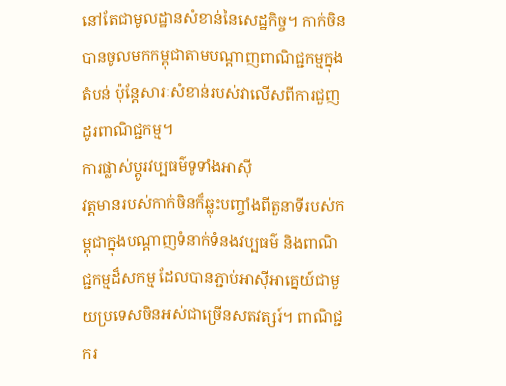នៅតែជាមូលដ្ឋានសំខាន់នៃសេដ្ឋកិច្ច។ កាក់ចិនបានចូលមកកម្ពុជាតាមបណ្តាញពាណិជ្ជកម្មក្នុងតំបន់ ប៉ុន្តែសារៈសំខាន់របស់វាលើសពីការជួញដូរពាណិជ្ជកម្ម។
ការផ្លាស់ប្តូរវប្បធម៌ទូទាំងអាស៊ី
វត្តមានរបស់កាក់ចិនក៏ឆ្លុះបញ្ចាំងពីតួនាទីរបស់កម្ពុជាក្នុងបណ្តាញទំនាក់ទំនងវប្បធម៌ និងពាណិជ្ជកម្មដ៏សកម្ម ដែលបានភ្ជាប់អាស៊ីអាគ្នេយ៍ជាមួយប្រទេសចិនអស់ជាច្រើនសតវត្សរ៍។ ពាណិជ្ជករ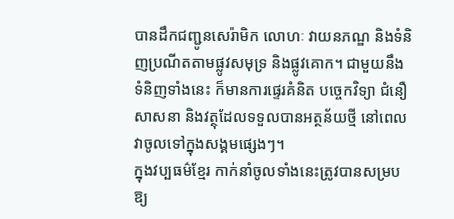បានដឹកជញ្ជូនសេរ៉ាមិក លោហៈ វាយនភណ្ឌ និងទំនិញប្រណីតតាមផ្លូវសមុទ្រ និងផ្លូវគោក។ ជាមួយនឹងទំនិញទាំងនេះ ក៏មានការផ្ទេរគំនិត បច្ចេកវិទ្យា ជំនឿសាសនា និងវត្ថុដែលទទួលបានអត្ថន័យថ្មី នៅពេលវាចូលទៅក្នុងសង្គមផ្សេងៗ។
ក្នុងវប្បធម៌ខ្មែរ កាក់នាំចូលទាំងនេះត្រូវបានសម្របឱ្យ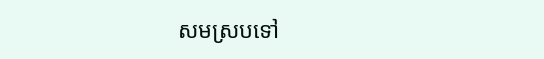សមស្របទៅ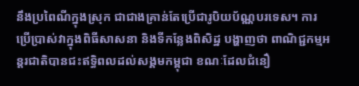នឹងប្រពៃណីក្នុងស្រុក ជាជាងគ្រាន់តែប្រើជារូបិយប័ណ្ណបរទេស។ ការប្រើប្រាស់វាក្នុងពិធីសាសនា និងទីកន្លែងពិសិដ្ឋ បង្ហាញថា ពាណិជ្ជកម្មអន្តរជាតិបានជះឥទ្ធិពលដល់សង្គមកម្ពុជា ខណៈដែលជំនឿ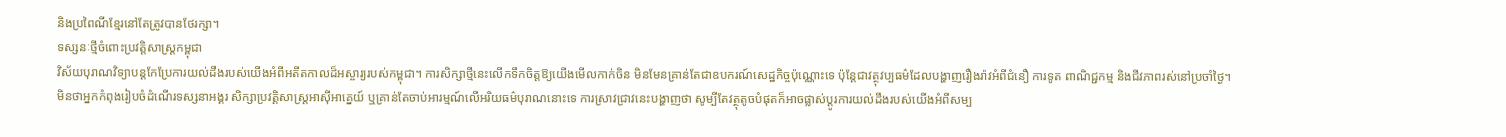និងប្រពៃណីខ្មែរនៅតែត្រូវបានថែរក្សា។
ទស្សនៈថ្មីចំពោះប្រវត្តិសាស្ត្រកម្ពុជា
វិស័យបុរាណវិទ្យាបន្តកែប្រែការយល់ដឹងរបស់យើងអំពីអតីតកាលដ៏អស្ចារ្យរបស់កម្ពុជា។ ការសិក្សាថ្មីនេះលើកទឹកចិត្តឱ្យយើងមើលកាក់ចិន មិនមែនគ្រាន់តែជាឧបករណ៍សេដ្ឋកិច្ចប៉ុណ្ណោះទេ ប៉ុន្តែជាវត្ថុវប្បធម៌ដែលបង្ហាញរឿងរ៉ាវអំពីជំនឿ ការទូត ពាណិជ្ជកម្ម និងជីវភាពរស់នៅប្រចាំថ្ងៃ។
មិនថាអ្នកកំពុងរៀបចំដំណើរទស្សនាអង្គរ សិក្សាប្រវត្តិសាស្ត្រអាស៊ីអាគ្នេយ៍ ឬគ្រាន់តែចាប់អារម្មណ៍លើអរិយធម៌បុរាណនោះទេ ការស្រាវជ្រាវនេះបង្ហាញថា សូម្បីតែវត្ថុតូចបំផុតក៏អាចផ្លាស់ប្តូរការយល់ដឹងរបស់យើងអំពីសម្ប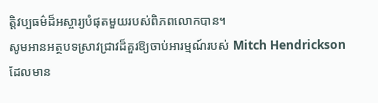ត្តិវប្បធម៌ដ៏អស្ចារ្យបំផុតមួយរបស់ពិភពលោកបាន។
សូមអានអត្ថបទស្រាវជ្រាវដ៏គួរឱ្យចាប់អារម្មណ៍របស់ Mitch Hendrickson ដែលមាន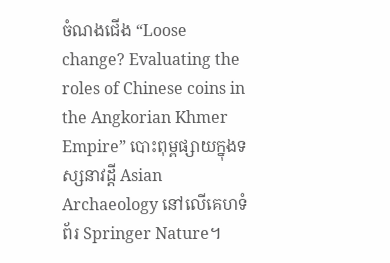ចំណងជើង “Loose change? Evaluating the roles of Chinese coins in the Angkorian Khmer Empire” បោះពុម្ពផ្សាយក្នុងទស្សនាវដ្តី Asian Archaeology នៅលើគេហទំព័រ Springer Nature។